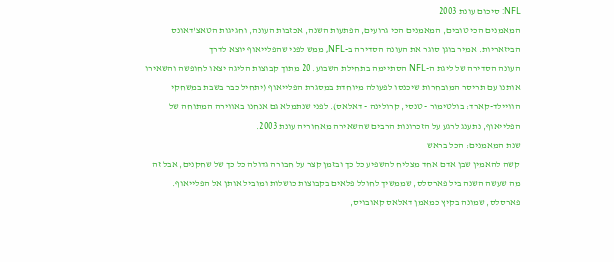NFL: סיכום עונת 2003
המאמנים הכי טובים, המאמנים הכי גרועים, הפתעות השנה, אכזבות העונה, וחגיגות הטאצ'דאונס הביזאריות. אמיר בוגן סוגר את העונה הסדירה ב-NFL, ממש לפני שהפלייאוף יוצא לדרך
העונה הסדירה של ליגת ה-NFL הסתיימה בתחילת השבוע. 20 מתוך קבוצות הליגה יצאו לחופשה והשאירו אותנו עם תריסר המובחרות שיכנסו לפעולה מיוחדת במסגרת הפלייאוף (יתחיל כבר בשבת במשחקי הוויילד-קארד: בולטימור - טנסי, קרולינה - דאלאס). לפני שנתמלא גם אנחנו באווירה המתוחה של הפלייאוף, נתענג לרגע על הזכרונות הרבים שהשאירה מאחוריה עונת 2003.
שנת המאמנים: הכל בראש
קשה להאמין שבן אדם אחד מצליח להשפיע כל כך ובזמן קצר על חבורה גדולה כל כך של שחקנים, אבל זה מה שעשה השנה ביל פארסלס, שממשיך לחולל פלאים בקבוצות כושלות ומוביל אותן אל הפלייאוף. פארסלס, שמונה בקיץ כמאמן דאלאס קאובויס,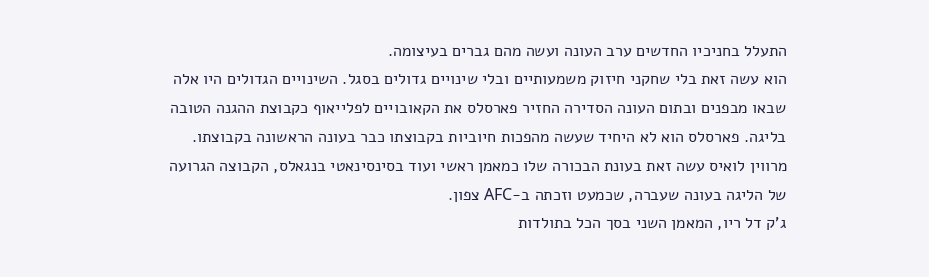התעלל בחניכיו החדשים ערב העונה ועשה מהם גברים בעיצומה.
הוא עשה זאת בלי שחקני חיזוק משמעותיים ובלי שינויים גדולים בסגל. השינויים הגדולים היו אלה שבאו מבפנים ובתום העונה הסדירה החזיר פארסלס את הקאובויים לפלייאוף כקבוצת ההגנה הטובה בליגה. פארסלס הוא לא היחיד שעשה מהפכות חיוביות בקבוצתו כבר בעונה הראשונה בקבוצתו. מרווין לואיס עשה זאת בעונת הבכורה שלו כמאמן ראשי ועוד בסינסינאטי בנגאלס, הקבוצה הגרועה של הליגה בעונה שעברה, שכמעט וזכתה ב-AFC צפון.
ג'ק דל ריו, המאמן השני בסך הכל בתולדות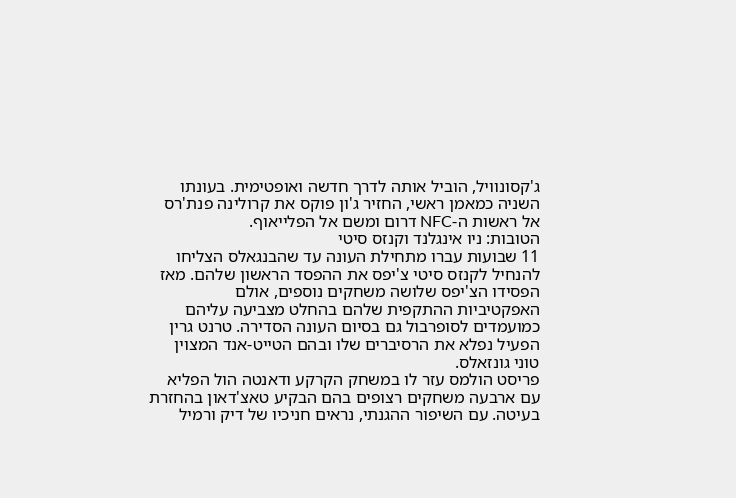ג'קסונוויל, הוביל אותה לדרך חדשה ואופטימית. בעונתו השניה כמאמן ראשי, החזיר ג'ון פוקס את קרולינה פנת'רס אל ראשות ה-NFC דרום ומשם אל הפלייאוף.
הטובות: ניו אינגלנד וקנזס סיטי
11 שבועות עברו מתחילת העונה עד שהבנגאלס הצליחו להנחיל לקנזס סיטי צ'יפס את ההפסד הראשון שלהם. מאז הפסידו הצ'יפס שלושה משחקים נוספים, אולם האפקטיביות ההתקפית שלהם בהחלט מצביעה עליהם כמועמדים לסופרבול גם בסיום העונה הסדירה. טרנט גרין הפעיל נפלא את הרסיברים שלו ובהם הטייט-אנד המצוין טוני גונזאלס.
פריסט הולמס עזר לו במשחק הקרקע ודאנטה הול הפליא עם ארבעה משחקים רצופים בהם הבקיע טאצ'דאון בהחזרת בעיטה. עם השיפור ההגנתי, נראים חניכיו של דיק ורמיל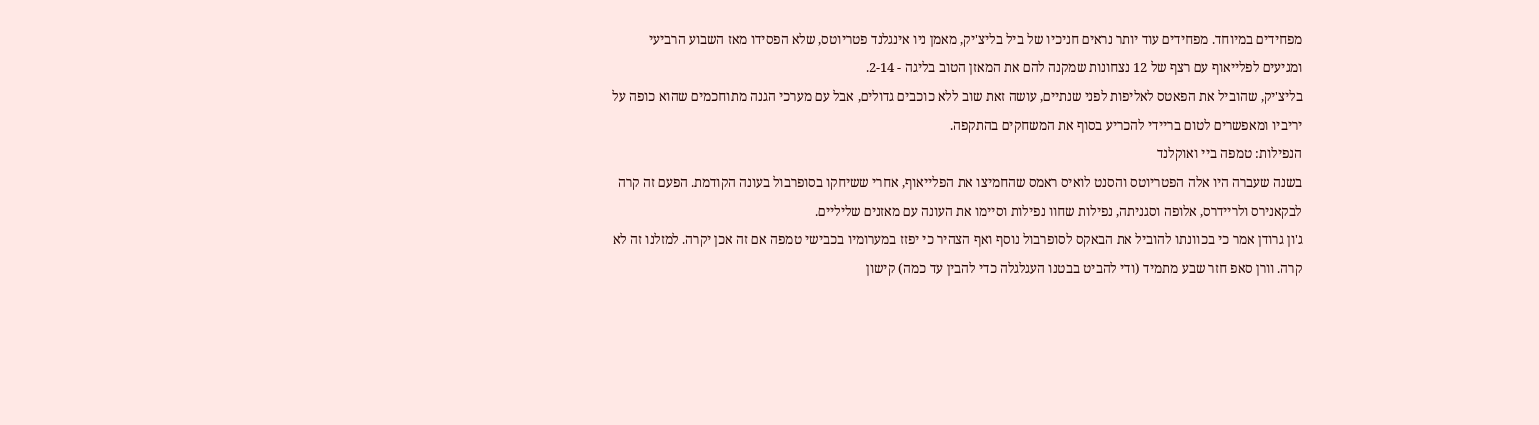מפחידים במיוחד. מפחידים עוד יותר נראים חניכיו של ביל בליצ'יק, מאמן ניו אינגלנד פטריוטס, שלא הפסידו מאז השבוע הרביעי ומגיעים לפלייאוף עם רצף של 12 נצחונות שמקנה להם את המאזן הטוב בליגה - 2-14.
בליצ'יק, שהוביל את הפאטס לאליפות לפני שנתיים, עושה זאת שוב ללא כוכבים גדולים, אבל עם מערכי הגנה מתוחכמים שהוא כופה על יריביו ומאפשרים לטום בריידי להכריע בסוף את המשחקים בהתקפה.
הנפילות: טמפה ביי ואוקלנד
בשנה שעברה היו אלה הפטריוטס והסנט לואיס ראמס שהחמיצו את הפלייאוף, אחרי ששיחקו בסופרבול בעונה הקודמת. הפעם זה קרה לבקאנירס ולריידרס, אלופה וסגניתה, נפילות שחוו נפילות וסיימו את העונה עם מאזנים שליליים.
ג'ון גרודן אמר כי בכוונתו להוביל את הבאקס לסופרבול נוסף ואף הצהיר כי יפזז במערומיו בכבישי טמפה אם זה אכן יקרה. למזלנו זה לא קרה. וורן סאפ חזר שבע מתמיד (ודי להביט בבטנו העגלגלה כדי להבין עד כמה) קישון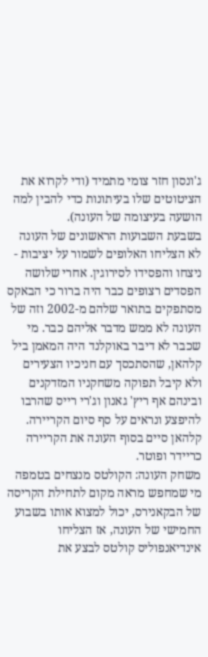ג'ונסון חזר צומי מתמיד (ודי לקרוא את הציטוטים שלו בעיתונות כדי להבין למה הושעה בעיצומה של העונה).
בשבעת השבועות הראשונים של העונה לא הצליחו האלופים לשמור על יציבות - ניצחו והפסידו לסירוגין. אחרי שלושה הפסדים רצופים כבר היה ברור כי הבאקס מסתפקים בתואר שלהם מ-2002 וזה של העונה לא ממש מדבר אליהם כבר. מי שכבר לא דיבר באוקלנד היה המאמן ביל קלהאן, שהסתכסך עם חניכיו הצעירים ולא קיבל תפוקה משחקניו המזדקנים ובינהם אף ריץ' גאנון וג'רי רייס שהרבו להיפצע ונראים על סף סיום הקריירה. קלהאן סיים בסוף העונה את הקריירה כריידר ופוטר.
משחק העונה: הקולטס מנצחים בטמפה
מי שמחפש מראה מקום לתחילת הקריסה של הבקאנירס, יכול למצוא אותו בשבוע החמישי של העונה, אז הצליחו אינדיאנפוליס קולטס לבצע את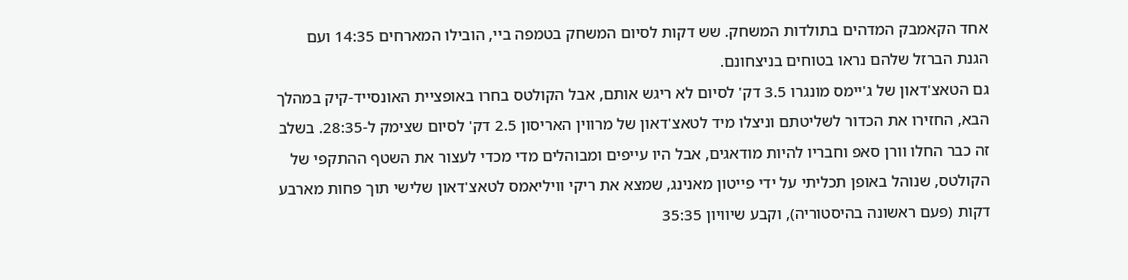אחד הקאמבק המדהים בתולדות המשחק. שש דקות לסיום המשחק בטמפה ביי, הובילו המארחים 14:35 ועם הגנת הברזל שלהם נראו בטוחים בניצחונם.
גם הטאצ'דאון של ג'יימס מונגרו 3.5 דק' לסיום לא ריגש אותם, אבל הקולטס בחרו באופציית האונסייד-קיק במהלך הבא, החזירו את הכדור לשליטתם וניצלו מיד לטאצ'דאון של מרווין האריסון 2.5 דק' לסיום שצימק ל-28:35. בשלב זה כבר החלו וורן סאפ וחבריו להיות מודאגים, אבל היו עייפים ומבוהלים מדי מכדי לעצור את השטף ההתקפי של הקולטס, שנוהל באופן תכליתי על ידי פייטון מאנינג, שמצא את ריקי וויליאמס לטאצ'דאון שלישי תוך פחות מארבע דקות (פעם ראשונה בהיסטוריה), וקבע שיוויון 35:35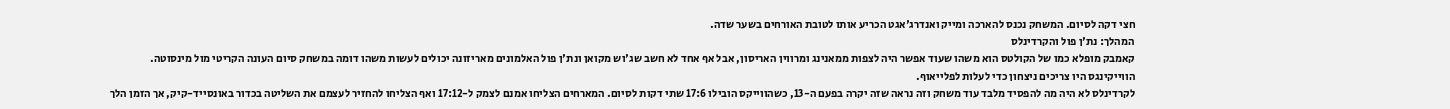חצי דקה לסיום. המשחק נכנס להארכה ומייק ואנדרג'אגט הכריע אותו לטובת האורחים בשער שדה.
המהלך: נת'ן פול והקרדינלס
קאמבק מופלא כמו של הקולטס הוא משהו שעוד אפשר היה לצפות ממאנינג ומרווין האריסון, אבל אף אחד לא חשב שג'וש מקואן ונת'ן פול האלמונים מאריזונה יכולים לעשות משהו דומה במשחק סיום העונה הקריטי מול מינסוטה. הווייקינגס היו צריכים ניצחון כדי לעלות לפלייאוף.
לקרדינלס לא היה מה להפסיד מלבד עוד משחק וזה נראה שזה יקרה בפעם ה-13, כשהווייקס הובילו 17:6 שתי דקות לסיום. המארחים הצליחו אמנם לצמק ל-17:12 ואף הצליחו להחזיר לעצמם את השליטה בכדור באונסייד-קיק, אך הזמן הלך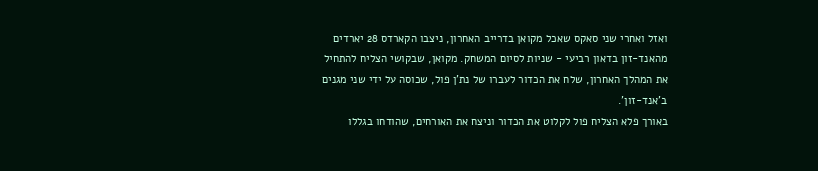ואזל ואחרי שני סאקס שאכל מקואן בדרייב האחרון, ניצבו הקארדס 28 יארדים מהאנד-זון בדאון רביעי - שניות לסיום המשחק. מקואן, שבקושי הצליח להתחיל את המהלך האחרון, שלח את הכדור לעברו של נת'ן פול, שכוסה על ידי שני מגנים ב'אנד-זון'.
באורך פלא הצליח פול לקלוט את הכדור וניצח את האורחים, שהודחו בגללו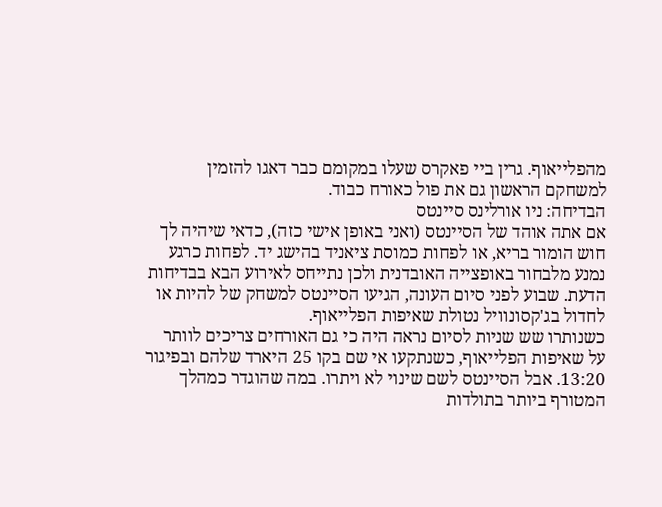מהפלייאוף. גרין ביי פאקרס שעלו במקומם כבר דאגו להזמין למשחקם הראשון גם את פול כאורח כבוד.
הבדיחה: ניו אורלינס סיינטס
אם אתה אוהד של הסיינטס (ואני באופן אישי כזה), כדאי שיהיה לך חוש הומור בריא, או לפחות כמוסת ציאניד בהישג יד. לפחות כרגע נמנע מלבחור באופצייה האובדנית ולכן נתייחס לאירוע הבא בבדיחות הדעת. שבוע לפני סיום העונה, הגיעו הסיינטס למשחק של להיות או לחדול בג'קסונוויל נטולת שאיפות הפלייאוף.
כשנותרו שש שניות לסיום נראה היה כי גם האורחים צריכים לוותר על שאיפות הפלייאוף, כשנתקעו אי שם בקו 25 היארד שלהם ובפיגור 13:20. אבל הסיינטס לשם שינוי לא ויתרו. במה שהוגדר כמהלך המטורף ביותר בתולדות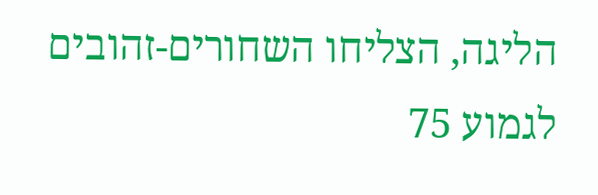הליגה, הצליחו השחורים-זהובים לגמוע 75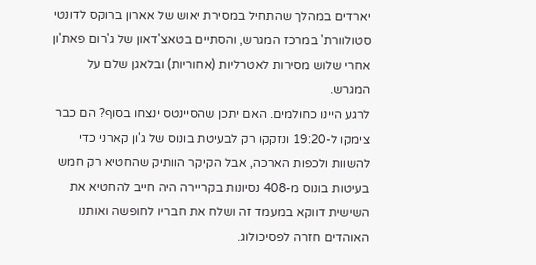יארדים במהלך שהתחיל במסירת יאוש של אארון ברוקס לדונטי סטולוורת' במרכז המגרש, והסתיים בטאצ'דאון של ג'רום פאת'ון אחרי שלוש מסירות לאטרליות (אחוריות) ובלאגן שלם על המגרש.
לרגע היינו כחולמים. האם יתכן שהסיינטס ינצחו בסוף? הם כבר צימקו ל-19:20 ונזקקו רק לבעיטת בונוס של ג'ון קארני כדי להשוות ולכפות הארכה, אבל הקיקר הוותיק שהחטיא רק חמש בעיטות בונוס מ-408 נסיונות בקריירה היה חייב להחטיא את השישית דווקא במעמד זה ושלח את חבריו לחופשה ואותנו האוהדים חזרה לפסיכולוג.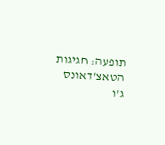תופעה: חגיגות הטאצ'דאונס
ג'ו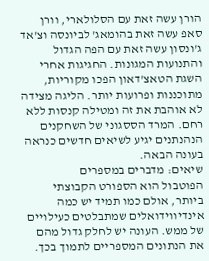הורן עשה זאת עם הסלולארי, וורן סאפ עשה זאת בהומאג' לביונסה וצ'אד ג'ונסון עשה זאת עם הפה הגדול והתנועות המגונות. החגיגות אחרי השגת הטאצ'דאון הפכו מקוריות, מתוכננות ופרועות יותר. הליגה מצידה לא אוהבת את זה ומטילה קנסות ללא רחם. המרד הססגוני של השחקנים הנהנתנים יגיע לשיאים חדשים כנראה בעונה הבאה.
שיאים: מדברים במספרים
הפוטבול הוא הספורט הקבוצתי ביותר, אולם כמו תמיד יש כמה אינדיווידואלים שמתבלטים כעילויים של ממש. העונה יש לחלק גדול מהם את הנתונים המספריים לתמוך בכך.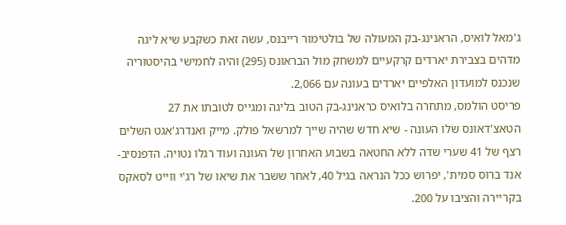ג'מאל לואיס, הראנינג-בק המעולה של בולטימור רייבנס, עשה זאת כשקבע שיא ליגה מדהים בצבירת יארדים קרקעיים למשחק מול הבראונס (295) והיה לחמישי בהיסטוריה שנכנס למועדון האלפיים יארדים בעונה עם 2,066.
פריסט הולמס, מתחרה בלואיס כראנינג-בק הטוב בליגה ומגייס לטובתו את 27 הטאצ'דאונס שלו העונה - שיא חדש שהיה שייך למרשאל פולק. מייק ואנדרג'אגט השלים רצף של 41 שערי שדה ללא החטאה בשבוע האחרון של העונה ועוד רגלו נטויה. הדפנסיב-אנד ברוס סמית', יפרוש ככל הנראה בגיל 40, לאחר ששבר את שיאו של רג'י ווייט לסאקס בקריירה והציבו על 200.